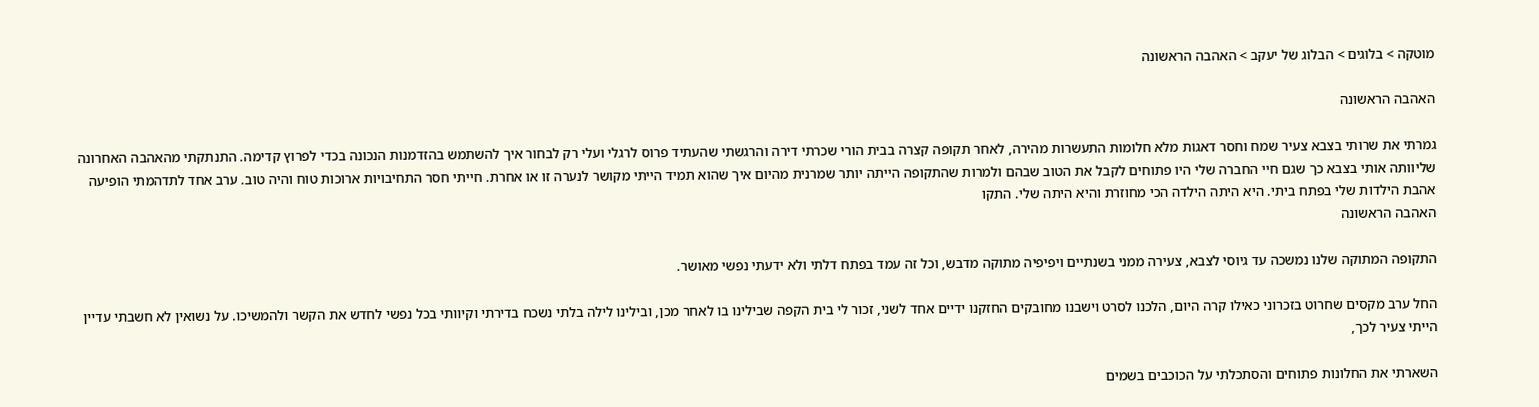מוטקה > בלוגים > הבלוג של יעקב > האהבה הראשונה

האהבה הראשונה

גמרתי את שרותי בצבא צעיר שמח וחסר דאגות מלא חלומות התעשרות מהירה, לאחר תקופה קצרה בבית הורי שכרתי דירה והרגשתי שהעתיד פרוס לרגלי ועלי רק לבחור איך להשתמש בהזדמנות הנכונה בכדי לפרוץ קדימה. התנתקתי מהאהבה האחרונה שליוותה אותי בצבא כך שגם חיי החברה שלי היו פתוחים לקבל את הטוב שבהם ולמרות שהתקופה הייתה יותר שמרנית מהיום איך שהוא תמיד הייתי מקושר לנערה זו או אחרת. חייתי חסר התחיבויות ארוכות טוח והיה טוב. ערב אחד לתדהמתי הופיעה אהבת הילדות שלי בפתח ביתי. היא היתה הילדה הכי מחוזרת והיא היתה שלי. התקו
האהבה הראשונה

התקופה המתוקה שלנו נמשכה עד גיוסי לצבא, צעירה ממני בשנתיים ויפיפיה מתוקה מדבש, וכל זה עמד בפתח דלתי ולא ידעתי נפשי מאושר.

החל ערב מקסים שחרוט בזכרוני כאילו קרה היום, הלכנו לסרט וישבנו מחובקים החזקנו ידיים אחד לשני, זכור לי בית הקפה שבילינו בו לאחר מכן, ובילינו לילה בלתי נשכח בדירתי וקיוותי בכל נפשי לחדש את הקשר ולהמשיכו. על נשואין לא חשבתי עדיין הייתי צעיר לכך,

השארתי את החלונות פתוחים והסתכלתי על הכוכבים בשמים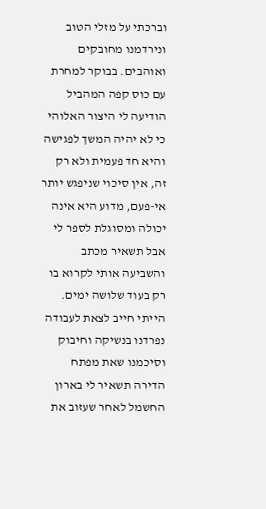וברכתי על מזלי הטוב ונירדמנו מחובקים ואוהבים. בבוקר למחרת עם כוס קפה המהביל הודיעה לי היצור האלוהי כי לא יהיה המשך לפגישה והיא חד פעמית ולא רק זה, אין סיכוי שניפגש יותר אי-פעם, מדוע היא אינה יכולה ומסוגלת לספר לי אבל תשאיר מכתב והשביעה אותי לקרוא בו רק בעוד שלושה ימים. הייתי חייב לצאת לעבודה נפרדנו בנשיקה וחיבוק וסיכמנו שאת מפתח הדירה תשאיר לי בארון החשמל לאחר שעזוב את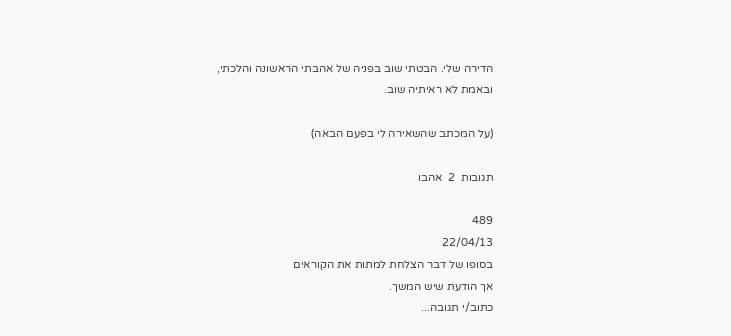הדירה שלי. הבטתי שוב בפניה של אהבתי הראשונה והלכתי, ובאמת לא ראיתיה שוב.

(על המכתב שהשאירה לי בפעם הבאה)

תגובות  2  אהבו

489
22/04/13
בסופו של דבר הצלחת למתות את הקוראים
אך הודעת שיש המשך.
כתוב/י תגובה...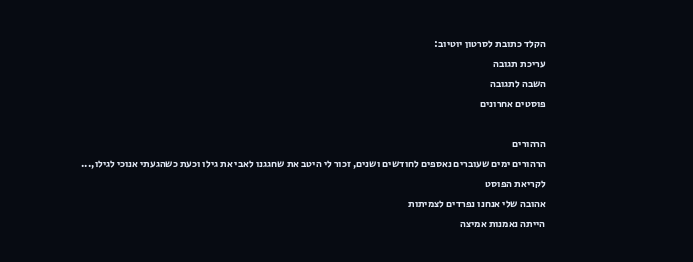הקלד כתובת לסרטון יוטיוב:
עריכת תגובה
השבה לתגובה
פוסטים אחרונים

הרהורים
הרהורים ימים שעוברים נאספים לחודשים ושנים, זכור לי היטב את שחגגנו לאבי את גילו וכעת כשהגעתי אנוכי לגילו,...
לקריאת הפוסט
אהובה שלי אנחנו נפרדים לצמיתות
הייתה נאמנות אמיצה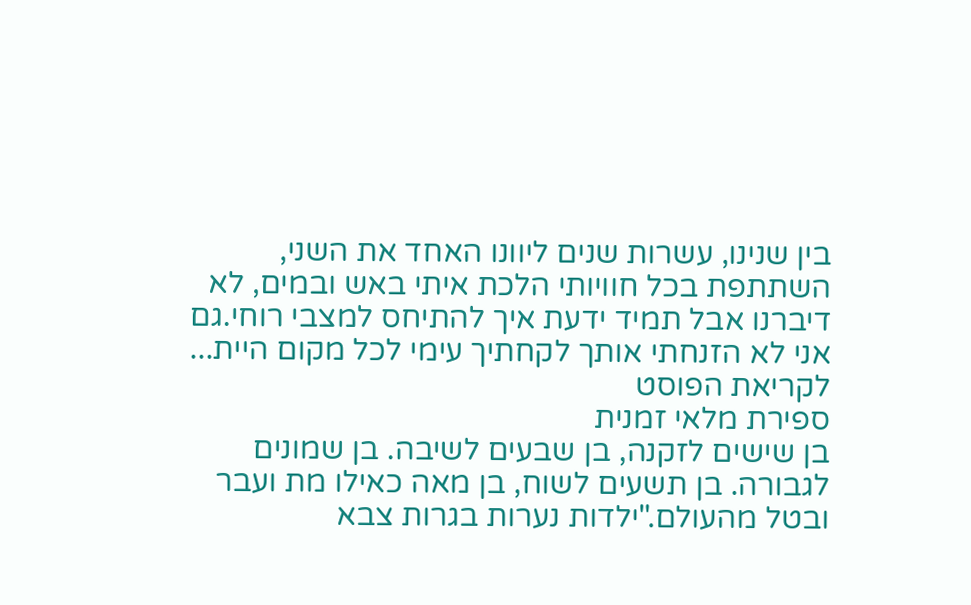בין שנינו, עשרות שנים ליוונו האחד את השני, השתתפת בכל חוויותי הלכת איתי באש ובמים, לא דיברנו אבל תמיד ידעת איך להתיחס למצבי רוחי.גם אני לא הזנחתי אותך לקחתיך עימי לכל מקום היית...
לקריאת הפוסט
ספירת מלאי זמנית
בן שישים לזקנה, בן שבעים לשיבה. בן שמונים לגבורה. בן תשעים לשוח, בן מאה כאילו מת ועבר ובטל מהעולם."ילדות נערות בגרות צבא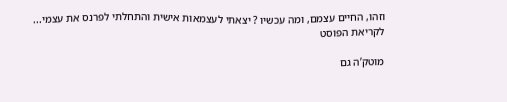וזהו, החיים עצמם, ומה עכשיו ? יצאתי לעצמאות אישית והתחלתי לפרנס את עצמי...
לקריאת הפוסט

מוטק’ה גם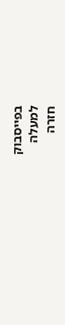בפייסבוק
למעלה
חזרה